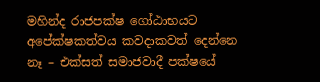මහින්ද රාජපක්ෂ ගෝඨාභයට අපේක්ෂකත්වය කවදාකවත් දෙන්නෙ නෑ – එක්සත් සමාජවාදී පක්ෂයේ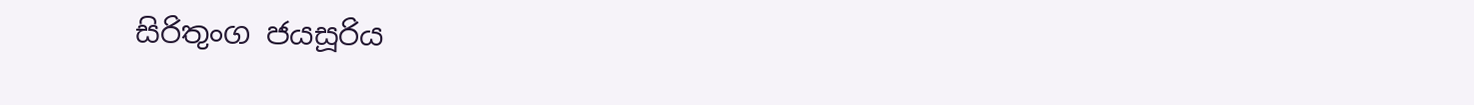සිරිතුංග ජයසූරිය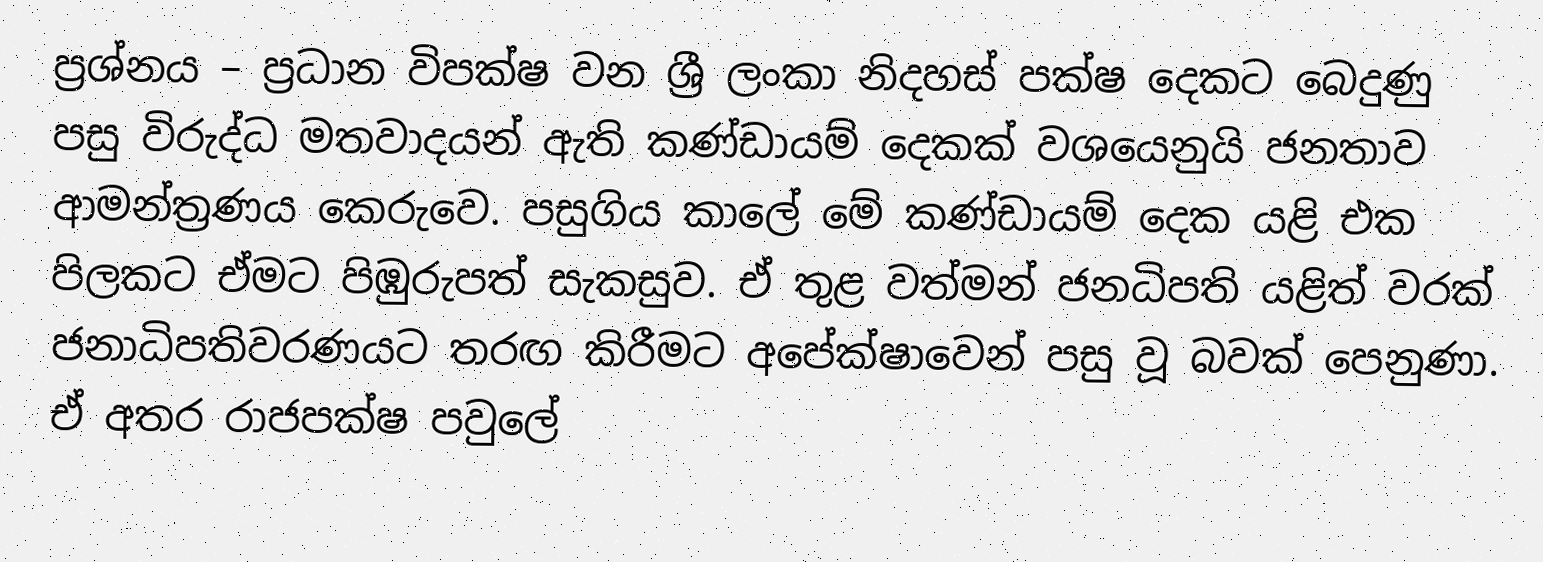ප්‍රශ්නය – ප්‍රධාන විපක්ෂ වන ශ්‍රී ලංකා නිදහස් පක්ෂ දෙකට බෙදුණු පසු විරුද්ධ මතවාදයන් ඇති කණ්ඩායම් දෙකක් වශයෙනුයි ජනතාව ආමන්ත්‍රණය කෙරුවෙ. පසුගිය කාලේ මේ කණ්ඩායම් දෙක යළි එක පිලකට ඒමට පිඹුරුපත් සැකසුව. ඒ තුළ වත්මන් ජනධිපති යළිත් වරක් ජනාධිපතිවරණයට තරඟ කිරීමට අපේක්ෂාවෙන් පසු වූ බවක් පෙනුණා. ඒ අතර රාජපක්ෂ පවුලේ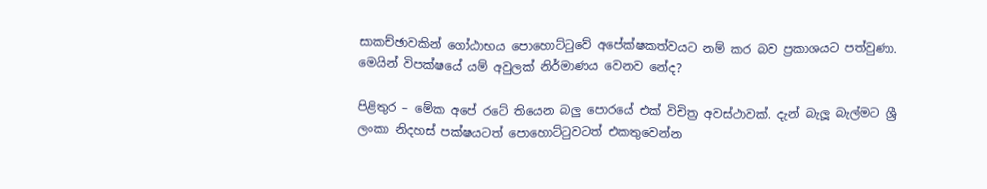සාකච්ඡාවකින් ගෝඨාභය පොහොට්ටුවේ අපේක්ෂකත්වයට නම් කර බව ප්‍රකාශයට පත්වුණා. මෙයින් විපක්ෂයේ යම් අවුලක් නිර්මාණය වෙනව නේද?

පිළිතුර – මේක අපේ රටේ තියෙන බලු පොරයේ එක් විචිත්‍ර අවස්ථාවක්. දැන් බැලූ බැල්මට ශ්‍රී ලංකා නිදහස් පක්ෂයටත් පොහොට්ටුවටත් එකතුවෙන්න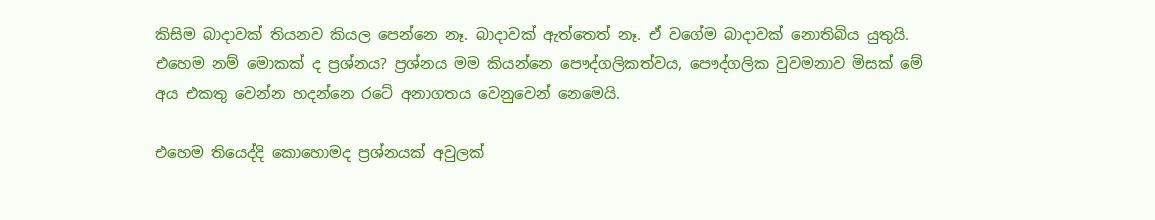කිසිම බාදාවක් තියනව කියල පෙන්නෙ නෑ. බාදාවක් ඇත්තෙත් නෑ. ඒ වගේම බාදාවක් නොතිබිය යුතුයි. එහෙම නම් මොකක් ද ප්‍රශ්නය? ප්‍රශ්නය මම කියන්නෙ පෞද්ගලිකත්වය, පෞද්ගලික වුවමනාව මිසක් මේ අය එකතු වෙන්න හදන්නෙ රටේ අනාගතය වෙනුවෙන් නෙමෙයි.

එහෙම තියෙද්දි කොහොමද ප්‍රශ්නයක් අවුලක්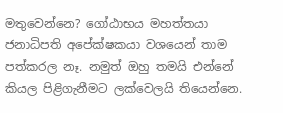මතුවෙන්නෙ? ගෝඨාභය මහත්තයා ජනාධිපති අපේක්ෂකයා වශයෙන් තාම පත්කරල නෑ. නමුත් ඔහු තමයි එන්නේ කියල පිළිගැනීමට ලක්වෙලයි තියෙන්නෙ.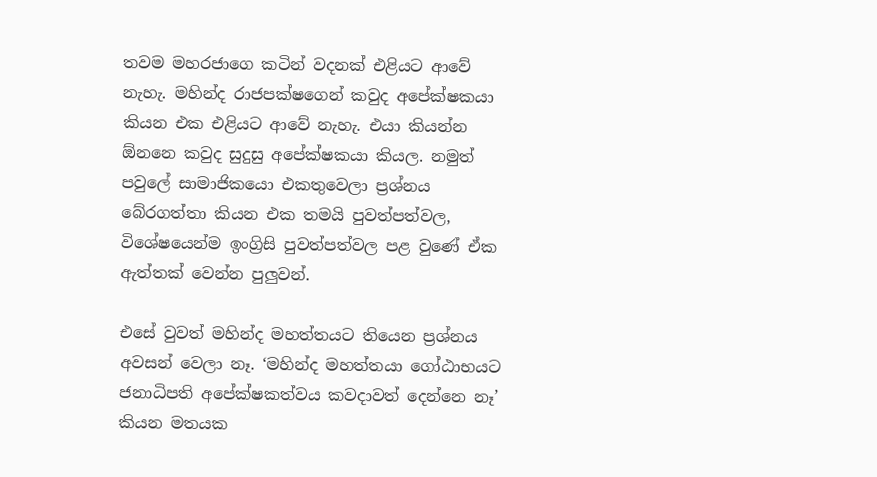තවම මහරජාගෙ කටින් වදනක් එළියට ආවේ නැහැ. මහින්ද රාජපක්ෂගෙන් කවුද අපේක්ෂකයා කියන එක එළියට ආවේ නැහැ. එයා කියන්න ඕනනෙ කවුද සුදුසු අපේක්ෂකයා කියල. නමුත් පවුලේ සාමාජිකයො එකතුවෙලා ප්‍රශ්නය බේරගත්තා කියන එක තමයි පුවත්පත්වල, විශේෂයෙන්ම ඉංග්‍රිසි පුවත්පත්වල පළ වුණේ ඒක ඇත්තක් වෙන්න පුලුවන්.

එසේ වුවත් මහින්ද මහත්තයට තියෙන ප්‍රශ්නය අවසන් වෙලා නෑ. ‘මහින්ද මහත්තයා ගෝඨාභයට ජනාධිපති අපේක්ෂකත්වය කවදාවත් දෙන්නෙ නෑ’ කියන මතයක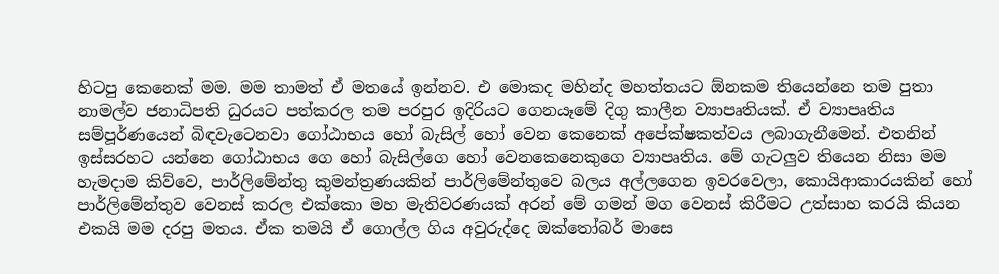හිටපු කෙනෙක් මම. මම තාමත් ඒ මතයේ ඉන්නව. එ මොකද මහින්ද මහත්තයට ඕනකම තියෙන්නෙ තම පුතා නාමල්ව ජනාධිපති ධුරයට පත්කරල තම පරපුර ඉදිරියට ගෙනයෑමේ දිගු කාලීන ව්‍යාපෘතියක්. ඒ ව්‍යාපෘතිය සම්පූර්ණයෙන් බිඳවැටෙනවා ගෝඨාභය හෝ බැසිල් හෝ වෙ‍න කෙනෙක් අපේක්ෂකත්වය ලබාගැනීමෙන්. එතනින් ඉස්සරහට යන්නෙ ගෝඨාභය ගෙ හෝ බැසිල්ගෙ හෝ වෙ‍නකෙනෙකුගෙ ව්‍යාපෘතිය. මේ ගැටලුව තියෙන නිසා මම හැමදාම කිව්වෙ, පාර්ලිමේන්තු කුමන්ත්‍රණයකින් පාර්ලිමේන්තුවෙ බලය අල්ලගෙන ඉවරවෙලා, කොයිආකාර‍යකින් හෝ පාර්ලිමේන්තුව වෙනස් කරල එක්කො මහ මැතිවරණයක් අරන් මේ ගමන් මග වෙනස් කිරීමට උත්සාහ කරයි කියන එකයි මම දරපු මතය. ඒක තමයි ඒ ගොල්ල ගිය අවුරුද්දෙ ඔක්තෝබර් මාසෙ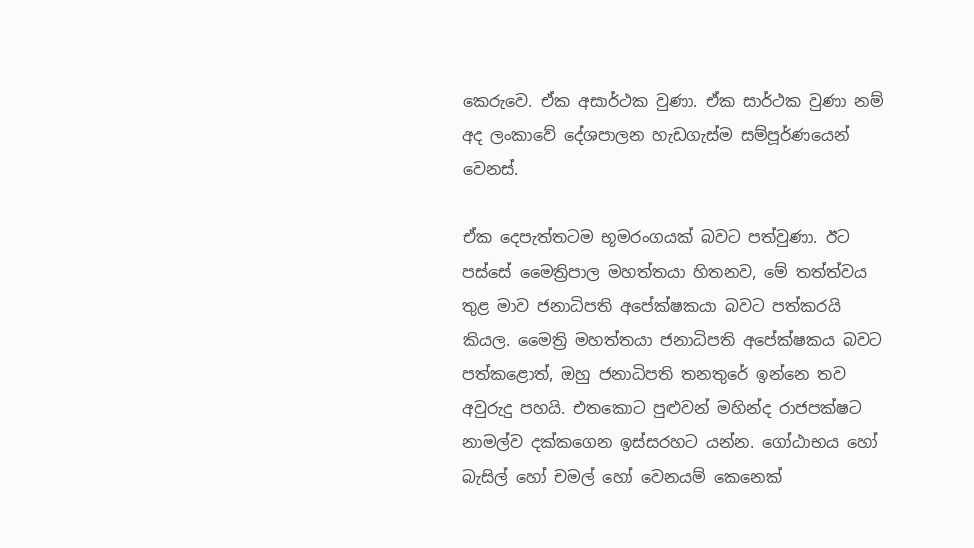කෙරුවෙ. ඒක අසාර්ථක වුණා. ඒක සාර්ථක වුණා නම් අද ලංකාවේ දේශපාලන හැඩගැස්ම සම්පූර්ණයෙන් වෙනස්.

ඒක දෙ‍පැත්තටම භූමරංගයක් බවට පත්වුණා. ඊට පස්සේ මෛත්‍රිපාල මහත්තයා හිතනව, මේ තත්ත්වය තුළ මාව ජනාධිපති අපේක්ෂකයා බවට පත්කරයි කියල. මෛත්‍රි මහත්තයා ජනාධිපති අපේක්ෂකය බවට පත්කළොත්, ඔහු ජනාධිපති තනතුරේ ඉන්නෙ තව අවුරුදු පහයි. එතකොට පුළුවන් මහින්ද රාජපක්ෂට නාමල්ව දක්කගෙන ඉස්සරහට යන්න. ගෝඨාභය හෝ බැසිල් හෝ චමල් හෝ වෙනයම් කෙනෙක්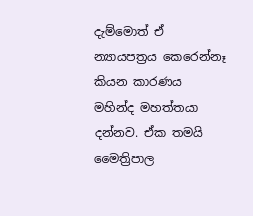දැම්මොත් ඒ න්‍යායපත්‍රය කෙරෙන්නෑ කියන කාරණය  මහින්ද මහත්තයා දන්නව. ඒක තමයි මෛත්‍රිපාල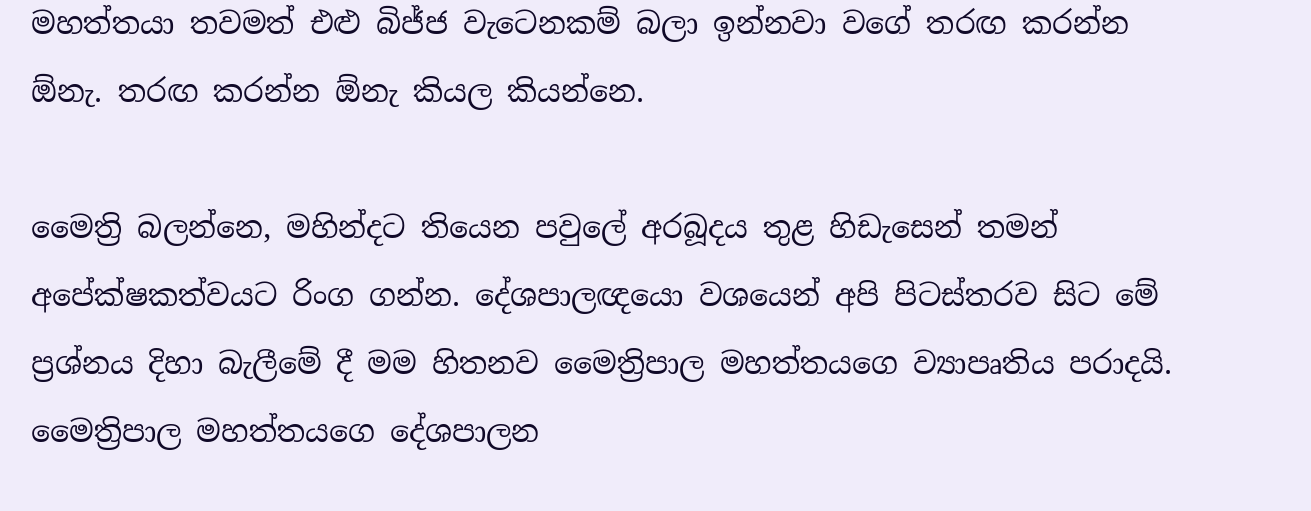මහත්තයා තවමත් එළු බිජ්ජ වැටෙනකම් බලා ඉන්නවා වගේ තරඟ කරන්න ඕනැ. තරඟ කරන්න ඕනැ කියල කියන්නෙ.

මෛත්‍රි බලන්නෙ, මහින්දට තියෙන පවුලේ අරබූදය තුළ හිඩැසෙන් තමන් අපේක්ෂකත්වයට රිංග ගන්න. දේශපාලඥයො වශයෙන් අපි පිටස්තරව සිට මේ ප්‍රශ්නය දිහා බැලීමේ දී මම හිතනව මෛත්‍රිපාල මහත්තයගෙ ව්‍යාපෘතිය පරාදයි. මෛත්‍රිපාල මහත්තයගෙ දේශපාලන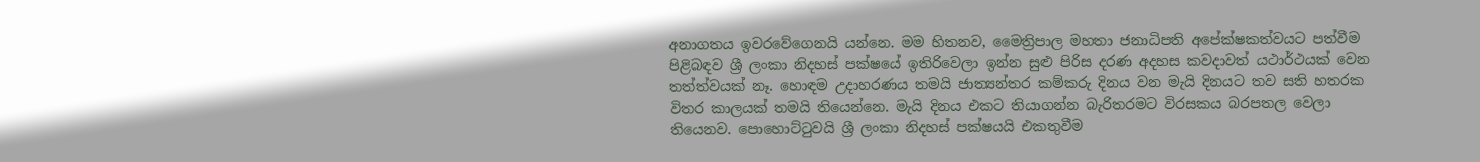අනාගතය ඉවරවේගෙනයි යන්නෙ. මම හිතනව, මෛත්‍රිපාල මහතා ජනාධිපති අපේක්ෂකත්වයට පත්වීම පිළිබඳව ශ්‍රී ලංකා නිදහස් පක්ෂයේ ඉතිරිවෙලා ඉන්න සුළු පිරිස දරණ අදහස කවදාවත් යථාර්ථයක් වෙන තත්ත්වයක් නෑ. හොඳම උදාහරණය තමයි ජාත්‍යන්තර කම්කරු දිනය වන මැයි දිනයට තව සති හතරක විතර කාලයක් තමයි තියෙන්නෙ. මැයි දිනය එකට තියාගන්න බැරිතරමට විරසකය බරපතල වෙලා තියෙනව. පොහොට්ටුවයි ශ්‍රී ලංකා නිදහස් පක්ෂයයි එකතුවීම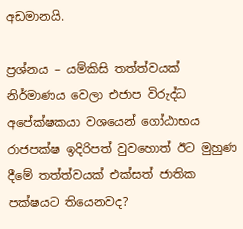අඩමානයි.

ප්‍රශ්නය – යම්කිසි තත්ත්වයක් නිර්මාණය වෙලා එජාප විරුද්ධ අපේක්ෂකයා වශයෙන් ගෝඨාභය රාජපක්ෂ ඉදිරිපත් වුවහොත් ඊට මුහුණ දීමේ තත්ත්වයක් එක්සත් ජාතික පක්ෂයට තියෙනවද?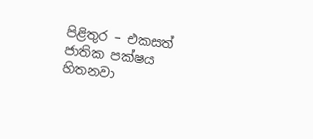පිළිතුර – එකසත් ජාතික පක්ෂය හිතනවා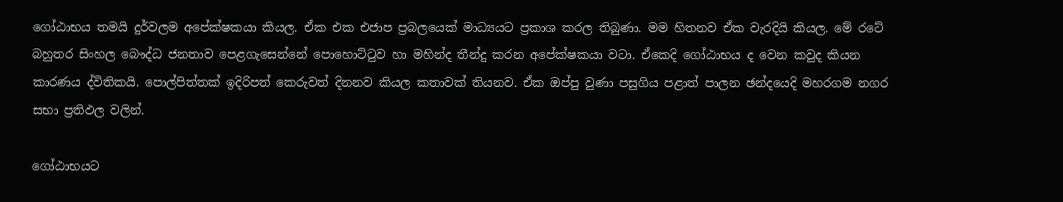ගෝඨාභය තමයි දුර්වලම අපේක්ෂකයා කියල. ඒක එක එජාප ප්‍රබලයෙක් මාධ්‍යයට ප්‍රකාශ කරල තිබුණා. මම හිතනව ඒක වැරදියි කියල. මේ රටේ බහුතර සිංහල බෞද්ධ ජනතාව පෙළගැසෙන්නේ පොහොට්ටුව හා මහින්ද තීන්දු කරන අපේක්ෂකයා වටා. ඒකෙදි ගෝඨාභය ද වෙන කවුද කියන කාරණය ද්විතිකයි. පොල්පිත්තක් ඉදිරිපත් කෙරුවත් දිනනව කියල කතාවක් තියනව. ඒක ඔප්පු වුණා පසුගිය පළාත් පාලන ඡන්දයෙදි මහරගම නගර සභා ප්‍රතිඵල වලින්.

ගෝඨාභයට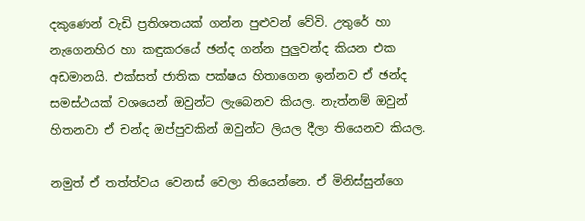දකුණෙන් වැඩි ප්‍රතිශතයක් ගන්න පුළුවන් වේවි. උතුරේ හා නැගෙනහිර හා කඳුකරයේ ඡන්ද ගන්න පුලුවන්ද කියන එක අඩමානයි. එක්සත් ජාතික පක්ෂය හිතාගෙන ඉන්නව ඒ ඡන්ද සමස්ථයක් වශයෙන් ඔවුන්ට ලැබෙනව කියල. නැත්නම් ඔවුන් හිතනවා ඒ චන්ද ඔප්පුවකින් ඔවුන්ට ලියල දීලා තියෙනව කියල.

නමුත් ඒ තත්ත්වය වෙනස් වෙලා තියෙන්නෙ. ඒ මිනිස්සුන්ගෙ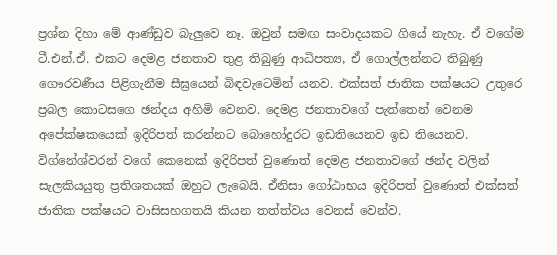ප්‍රශ්න දිහා මේ ආණ්ඩුව බැලුවෙ නෑ. ඔවුන් සමඟ සංවාදයකට ගියේ නැහැ. ඒ වගේම ටී.එන්.ඒ. එකට දෙමළ ජනතාව තුළ තිබුණු ආධිපත්‍ය, ඒ ගොල්ලන්නට තිබුණු ගෞරවණීය පිළිගැනීම සීඝ්‍රයෙන් බිඳවැටෙමින් යනව. එක්සත් ජාතික පක්ෂයට උතුරෙ ප්‍රබල කොටසගෙ ඡන්දය අහිමි වෙනව. දෙමළ ජනතාවගේ පැත්තෙන් වෙනම අපේක්ෂකයෙක් ඉදිරිපත් කරන්නට බොහෝදුරට ඉඩතියෙනව ඉඩ තියෙනව. විග්නේශ්වරන් වගේ කෙනෙක් ඉදිරිපත් වුණොත් දෙමළ ජනතාවගේ ඡන්ද වලින් සැලකියයුතු ප්‍රතිශතයක් ඔහුට ලැබෙයි. ඒනිසා ගෝඨාභය ඉදිරිපත් වුණොත් එක්සත් ජාතික පක්ෂයට වාසිසහගතයි කියන තත්ත්වය වෙනස් වෙන්ව.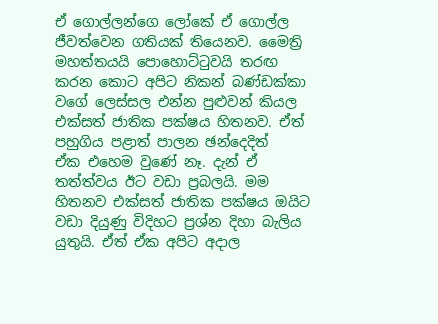ඒ ගොල්ලන්ගෙ ලෝකේ ඒ ගොල්ල ජීවත්වෙන ගතියක් තියෙනව. මෛත්‍රි මහත්තයයි පොහොට්ටුවයි තරඟ කරන කොට අපිට නිකන් බණ්ඩක්කා වගේ ලෙ‍ස්සල එන්න පුළුවන් කියල එක්සත් ජාතික පක්ෂය හිතනව. ඒත් පහුගිය පළාත් පාලන ඡන්දෙදිත් ඒක ‍එහෙම වුණේ නෑ. දැන් ඒ තත්ත්වය ඊට වඩා ප්‍රබලයි. මම හිතනව එක්සත් ජාතික පක්ෂය ඔයිට වඩා දියුණු විදිහට ප්‍රශ්න දිහා බැලිය යුතුයි. ඒත් ඒක අපිට අදාල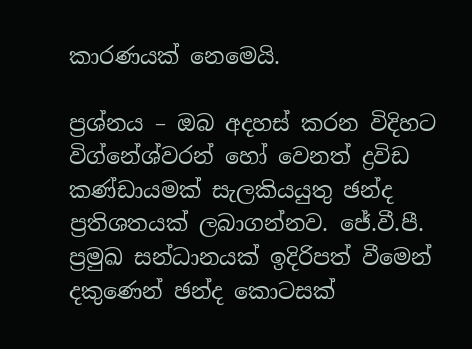කාරණයක් නෙමෙයි.

ප්‍රශ්නය – ඔබ අදහස් කරන විදිහට විග්නේශ්වරන් හෝ වෙනත් ද්‍රවිඩ කණ්ඩායමක් සැලකියයුතු ඡන්ද ප්‍රතිශතයක් ලබාගන්නව. ජේ.වී.පී. ප්‍රමුඛ සන්ධානයක් ඉදිරිපත් වීමෙන් දකුණෙන් ඡන්ද කොටසක්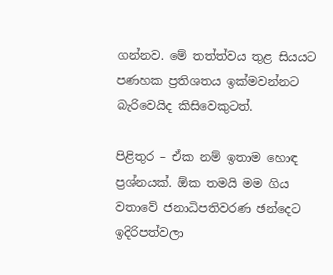ගන්නව. මේ තත්ත්වය තුළ සියයට පණහක ප්‍රතිශතය ඉක්මවන්නට බැරිවෙයිද කිසිවෙකුටත්.

පිළිතුර – ඒක නම් ඉතාම හොඳ ප්‍රශ්නයක්. ඕක තමයි මම ගිය වතාවේ ජනාධිපතිවරණ ඡන්දෙට ඉදිරිපත්වලා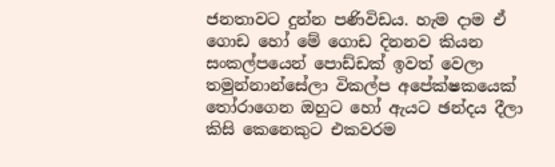ජනතාවට දුන්න පණිවිඩය. හැම දාම ඒ ගොඩ හෝ මේ‍ ගොඩ දිනනව කියන සංකල්පයෙන් පොඩ්ඩක් ඉවත් වෙලා තමුන්නා‍න්සේලා විකල්ප අපේක්ෂකයෙක් තෝරාගෙන ඔහුට හෝ ඇයට ඡන්දය දීලා කිසි කෙනෙකුට එකවරම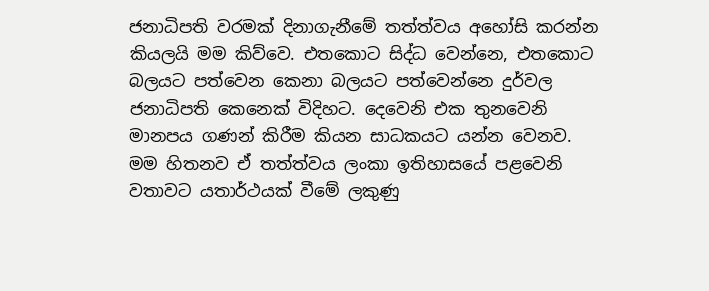ජනාධිපති වරමක් දිනාගැනීමේ තත්ත්වය අහෝසි කරන්න කියලයි මම කිව්වෙ. එතකොට සිද්ධ වෙන්නෙ, එතකොට බලයට පත්වෙන කෙනා බලයට පත්වෙන්නෙ දුර්වල ජනාධිපති කෙනෙක් විදිහට. දෙවෙනි එක තු‍නවෙනි මානපය ගණන් කිරීම කියන සාධකයට යන්න වෙනව. මම හිතනව ඒ තත්ත්වය ලංකා ඉතිහාසයේ පළවෙනි වතාවට යතාර්ථයක් වීමේ ලකුණු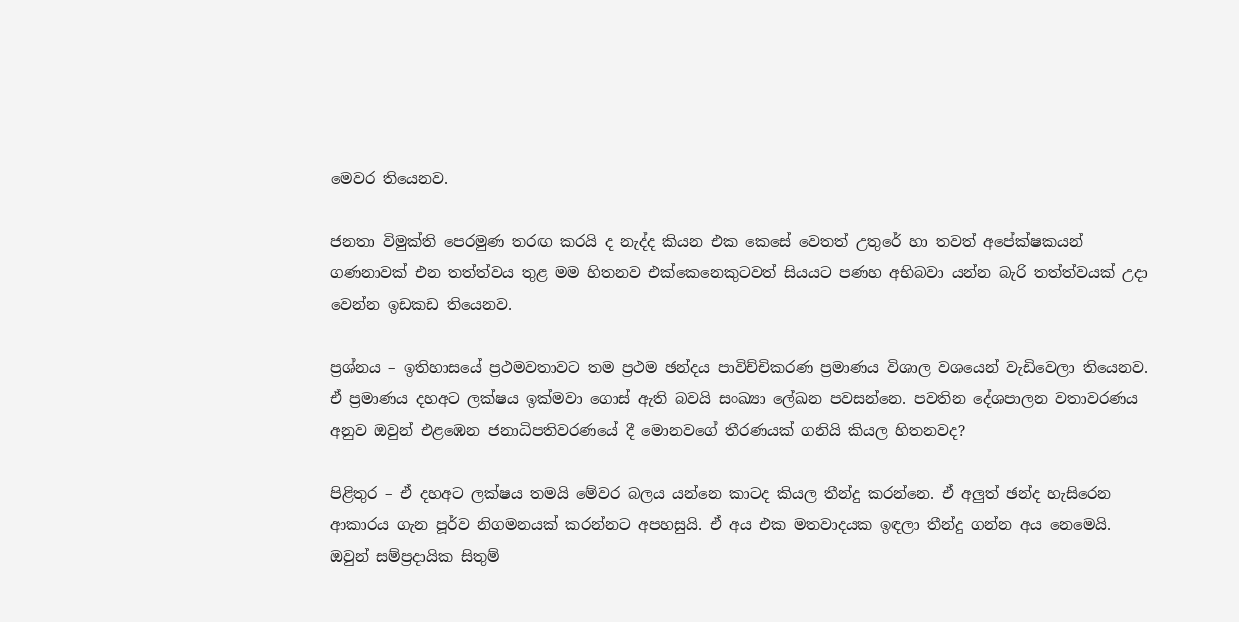මෙවර තියෙනව.

ජනතා විමුක්ති පෙරමුණ තරඟ කරයි ද නැද්ද කියන එක කෙසේ වෙතත් උතුරේ හා තවත් අපේක්ෂකයන් ගණනාවක් එන තත්ත්වය තුළ මම හිතනව එක්කෙනෙකුටවත් සියයට පණහ අභිබවා යන්න බැරි තත්ත්වයක් උදා වෙන්න ඉඩකඩ තියෙනව.

ප්‍රශ්නය – ඉතිහාසයේ ප්‍රථමවතාවට තම ප්‍රථම ඡන්දය පාවිච්චිකරණ ප්‍රමාණය විශාල වශයෙන් වැඩිවෙලා තියෙනව. ඒ ප්‍රමාණය දහඅට ලක්ෂය ඉක්මවා ගොස් ඇති බවයි සංඛ්‍යා ලේඛන පවසන්නෙ. පවතින දේශපාලන වතාවරණය අනුව ඔවුන් එළඹෙන ජනාධිපතිවරණයේ දී මොනවගේ තීරණයක් ගනියි කියල හිතනවද?

පිළිතුර – ඒ දහඅට ලක්ෂය තමයි මේවර බලය යන්නෙ කාටද කියල තීන්දු කරන්නෙ. ඒ අලුත් ඡන්ද හැසිරෙන ආකාරය ගැන පූර්ව නිගමනයක් කරන්නට අපහසුයි. ඒ අය එක මතවාදයක ඉඳලා තීන්දු ගන්න අය නෙමෙයි. ඔවුන් සම්ප්‍රදායික සිතුම්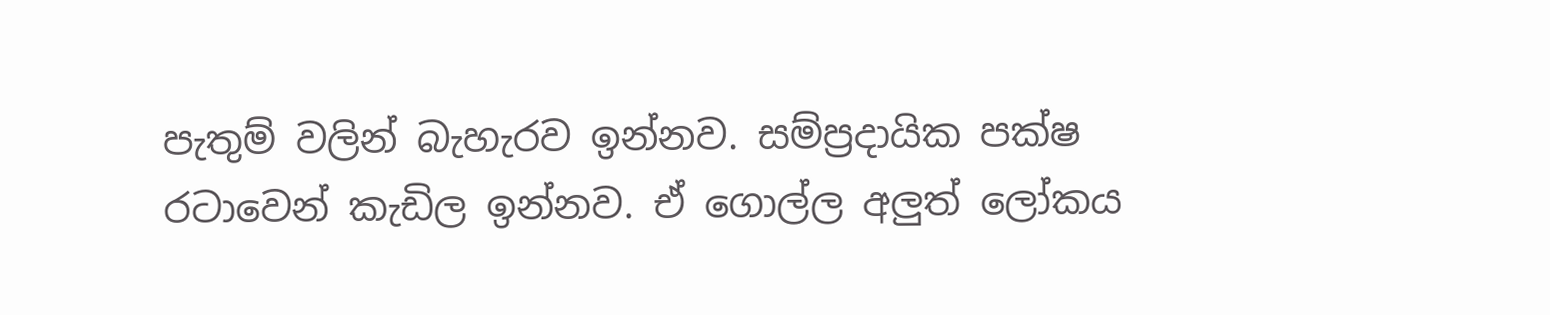පැතුම් වලින් බැහැරව ඉන්නව. සම්ප්‍රදායික පක්ෂ රටාවෙන් කැඩිල ඉන්නව. ඒ ගොල්ල අලුත් ලෝකය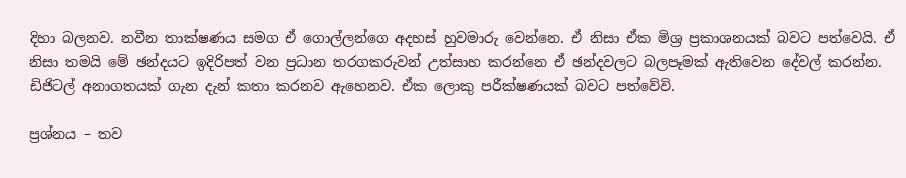දිහා බලනව. නවීන තාක්ෂණය සමග ඒ ගොල්ලන්ගෙ අදහස් හුවමාරු වෙන්නෙ. ඒ නිසා ඒක මිශ්‍ර ප්‍රකාශනයක් බවට පත්වෙයි. ඒ නිසා තමයි මේ ඡන්දයට ඉදිරිපත් වන ප්‍රධාන තරගකරුවන් උත්සාහ කරන්නෙ ඒ ඡන්දවලට බලපෑමක් ඇතිවෙන දේවල් කරන්න. ඩිජිටල් අනාගතයක් ගැන දැන් කතා කරනව ඇහෙනව. ඒක ලොකු පරීක්ෂණයක් බවට පත්වේවි.

ප්‍රශ්නය – තව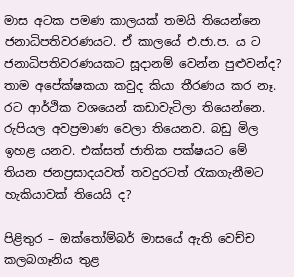මාස අටක පමණ කාලයක් තමයි තියෙන්නෙ ජනාධිපතිවරණයට. ඒ කාලයේ එ.ජා.ප. ය ට ජනාධිපතිවරණයකට සූදානම් වෙන්න පුළුවන්ද? තාම අපේක්ෂකයා කවුද කියා තීරණය කර නෑ. රට ආර්ථික වශයෙන් කඩාවැටිලා තියෙන්නෙ. රුපියල අවප්‍රමාණ වෙලා තියෙනව. බඩු මිල ඉහළ යනව. එක්සත් ජාතික පක්ෂයට මේ තියන ජනප්‍රසාදයවත් තවදුරටත් රැකගැනීමට හැකියාවක් තියෙයි ද?

පිළිතුර – ඔක්තෝම්බර් මාසයේ ඇති වෙච්ච කලබගෑනිය තුළ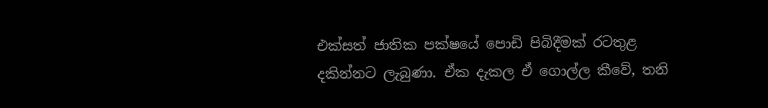එක්සත් ජාතික පක්ෂයේ පොඩි පිබිදීමක් රටතුළ දකින්නට ලැබුණා. ඒක දැකල ඒ ගොල්ල කීවේ, තනි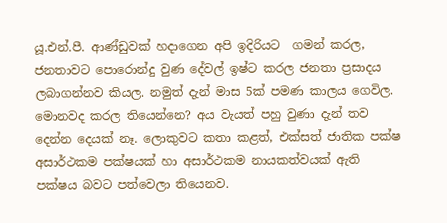යූ.එන්.පී. ආණ්ඩුවක් හදාගෙන අපි ඉදිරියට  ගමන් කරල, ජනතාවට පොරොන්දු වුණ දේවල් ඉෂ්ට කරල ජනතා ප්‍රසාදය ලබාගන්නව කියල. නමුත් දැන් මාස 5ක් පමණ කාලය ගෙවිල. මොනවද කරල තියෙන්නෙ? අය වැයත් පහු වුණා දැන් තව දෙන්න දෙයක් නෑ. ලොකුවට කතා කළත්, එක්සත් ජාතික පක්ෂ අසාර්ථකම පක්ෂයක් හා අසාර්ථකම නායකත්වයක් ඇති පක්ෂය බවට පත්වෙලා තියෙනව.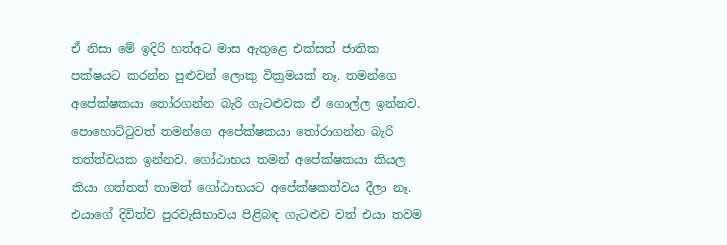ඒ නිසා මේ ඉදිරි හත්අට මාස ඇතුළෙ එක්සත් ජාතික පක්ෂයට කරන්න පුළුවන් ලොකු වික්‍රමයක් නෑ. තමන්ගෙ අපේක්ෂකයා තෝරගන්න බැරි ගැටළුවක ඒ ගොල්ල ඉන්නව. පොහොට්ටුවත් තමන්ගෙ අපේක්ෂකයා තෝරාගන්න බැරි තත්ත්වයක ඉන්නව. ගෝඨාභය තමන් අපේක්ෂකයා කියල කියා ගත්තත් තාමත් ගෝඨාභයට අපේක්ෂකත්වය දීලා නෑ. එයාගේ දිවිත්ව පුරවැසිභාවය පිළිබඳ ගැටළුව වත් එයා තවම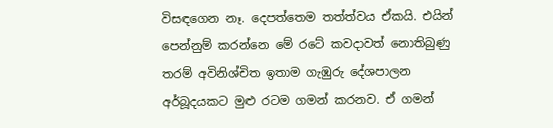විසඳගෙන නෑ. දෙපත්තෙම තත්ත්වය ඒකයි. එයින් පෙන්නුම් කරන්නෙ මේ රටේ කවදාවත් නොතිබුණු තරම් අවිනිශ්චිත ඉතාම ගැඹුරු දේශපාලන අර්බූදයකට මුළු රටම ගමන් කරනව. ඒ ගමන්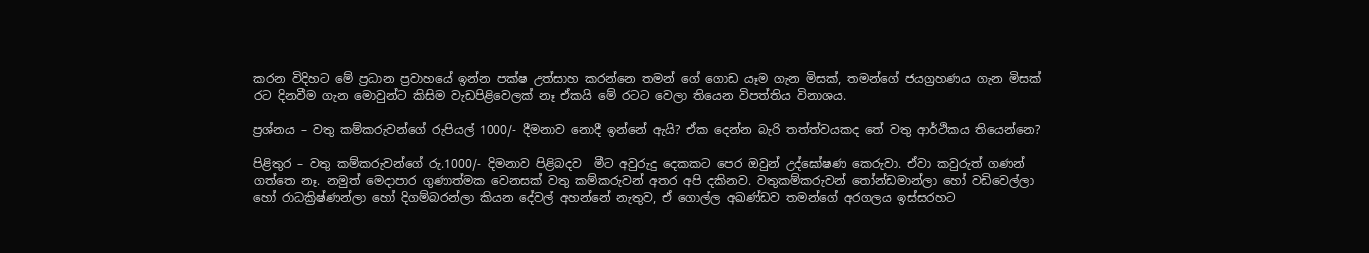කරන විදිහට මේ ප්‍රධාන ප්‍රවාහයේ ඉන්න පක්ෂ උත්සාහ කරන්නෙ තමන් ගේ ගොඩ යෑම ගැන මිසක්, තමන්ගේ ජයග්‍රහණය ගැන මිසක් රට දිනවීම ගැන මොවුන්ට කිසිම වැඩපිළිවෙලක් නෑ ඒකයි මේ රටට වෙලා තියෙන විපත්තිය විනාශය.

ප්‍රශ්නය – වතු කම්කරුවන්ගේ රුපියල් 1000/- දීමනාව නොදී ඉන්නේ ඇයි? ඒක දෙන්න බැරි තත්ත්වයකද තේ වතු ආර්ථිකය තියෙන්නෙ?

පිළිතුර – වතු කම්කරුවන්ගේ රු.1000/- දිමනාව පිළිබදව  මීට අවුරුදු දෙකකට පෙර ඔවුන් උද්ඝෝෂණ කෙරුවා. ඒවා කවුරුත් ගණන් ගත්තෙ නෑ. නමුත් මෙදාපාර ගුණාත්මක වෙනසක් වතු කම්කරුවන් අතර අපි දකිනව. වතුකම්කරුවන් තෝන්ඩමාන්ලා හෝ වඩිවෙල්ලා හෝ රාධක්‍රිෂ්ණන්ලා හෝ දිගම්බරන්ලා කියන දේවල් අහන්නේ නැතුව, ඒ ගොල්ල අඛණ්ඩව තමන්ගේ අරගලය ඉස්සරහට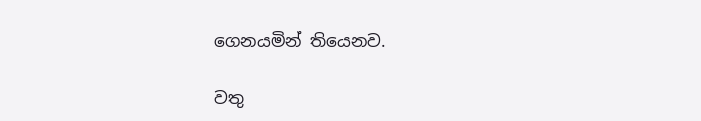ගෙනයමින් තියෙනව.

වතු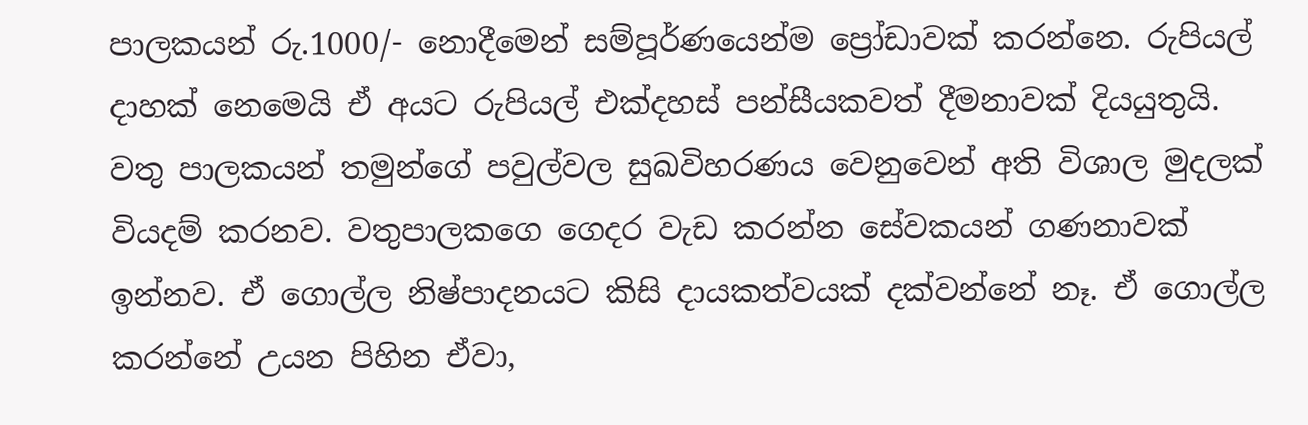පාලකයන් රු.1000/- නොදීමෙන් සම්පූර්ණයෙන්ම ප්‍රෝඩාවක් කරන්නෙ. රුපියල් දාහක් නෙමෙයි ඒ අයට රුපියල් එක්දහස් පන්සීයකවත් දීමනාවක් දියයුතුයි. වතු පාලක‍යන් තමුන්ගේ පවුල්වල සුඛවිහරණය වෙනුවෙන් අති විශාල මුදලක් වියදම් කරනව. වතුපාලකගෙ ගෙදර වැඩ කරන්න සේවකයන් ගණනාවක් ඉන්නව. ඒ ගොල්ල නිෂ්පාදනයට කිසි දායකත්වයක් දක්වන්නේ නෑ. ඒ ගොල්ල කරන්නේ උයන පිහින ඒවා,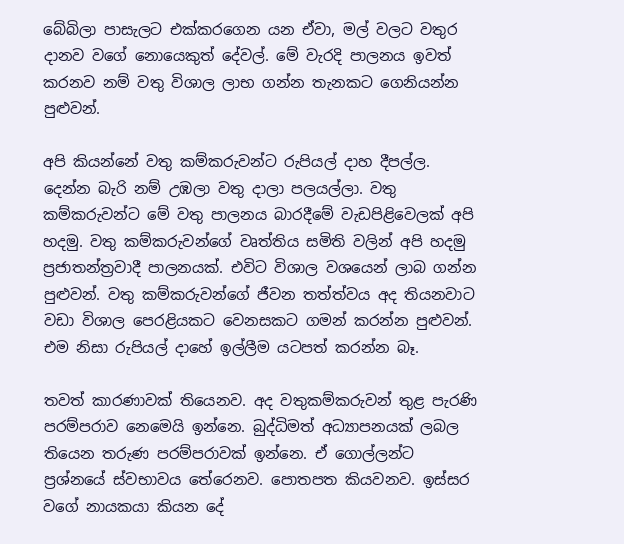බේබිලා පාසැලට එක්කරගෙන යන ඒවා, මල් වලට වතුර දානව වගේ නොයෙකුත් දේවල්. මේ වැරදි පාලනය ඉවත් කරනව නම් වතු විශාල ලාභ ගන්න තැනකට ගෙනියන්න පුළුවන්.

අපි කියන්නේ වතු කම්කරුවන්ට රුපියල් දාහ දීපල්ල. දෙන්න බැරි නම් උඹලා වතු දාලා පලයල්ලා. වතු කම්කරුවන්ට මේ වතු පාලනය බාරදීමේ වැඩපිළිවෙලක් අපි හදමු. වතු කම්කරුවන්ගේ වෘත්තිය සමිති වලින් අපි හදමු ප්‍රජාතන්ත්‍රවාදී පාලනයක්. එවිට විශාල වශයෙන් ලාබ ගන්න පුළුවන්. වතු කම්කරුවන්ගේ ජීවන තත්ත්වය අද තියනවාට වඩා විශාල පෙරළියකට වෙනසකට ගමන් කරන්න පුළුවන්. එම නිසා රුපියල් දාහේ ඉල්ලීම යටපත් කරන්න බෑ.

තවත් කාරණාවක් තියෙනව. අද වතුකම්කරුවන් තුළ පැරණි පරම්පරාව නෙමෙයි ඉන්නෙ. බුද්ධිමත් අධ්‍යාපනයක් ලබල තියෙන තරුණ පරම්පරාවක් ඉන්නෙ. ඒ ගොල්ලන්ට ප්‍රශ්නයේ ස්වභාවය තේරෙනව. පොතපත කියවනව. ඉස්සර වගේ නායකයා කියන දේ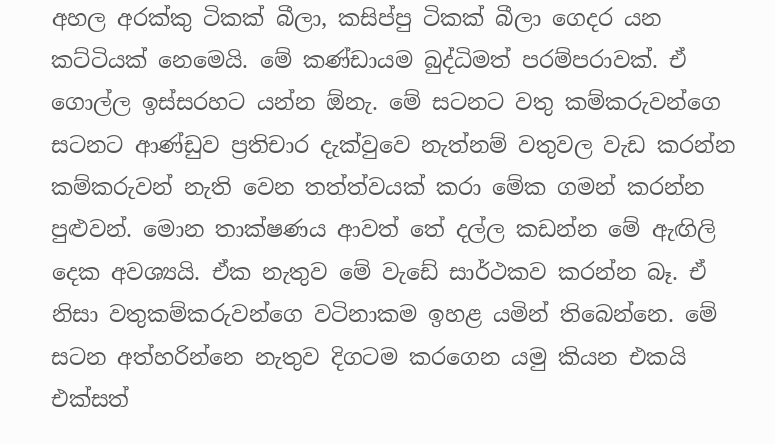අහල අරක්කු ටිකක් බීලා, කසිප්පු ටිකක් බීලා ගෙදර යන කට්ටියක් නෙමෙයි. මේ කණ්ඩායම බුද්ධිමත් පරම්පරාවක්. ඒ ගොල්ල ඉස්සරහට යන්න ඕනැ. මේ සටනට වතු කම්කරුවන්ගෙ සටනට ආණ්ඩුව ප්‍රතිචාර දැක්වුවෙ නැත්නම් වතුවල වැඩ කරන්න කම්කරුවන් නැති වෙන තත්ත්වයක් කරා මේක ගමන් කරන්න පුළුවන්. මොන තාක්ෂණය ආවත් තේ දල්ල කඩන්න මේ ඇඟිලි දෙක අවශ්‍යයි. ඒක නැතුව මේ වැඩේ සාර්ථකව කරන්න බෑ. ඒ නිසා වතුකම්කරුවන්ගෙ වටිනාකම ඉහළ යමින් තිබෙන්නෙ. මේ සටන අත්හරින්නෙ නැතුව දිගටම කරගෙන යමු කියන එකයි එක්සත්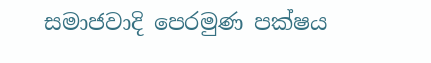සමාජවාදි පෙරමුණ පක්ෂය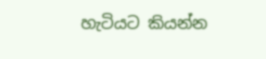හැටියට කියන්න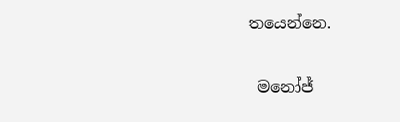ත‍යෙන්නෙ.

 මනෝජ්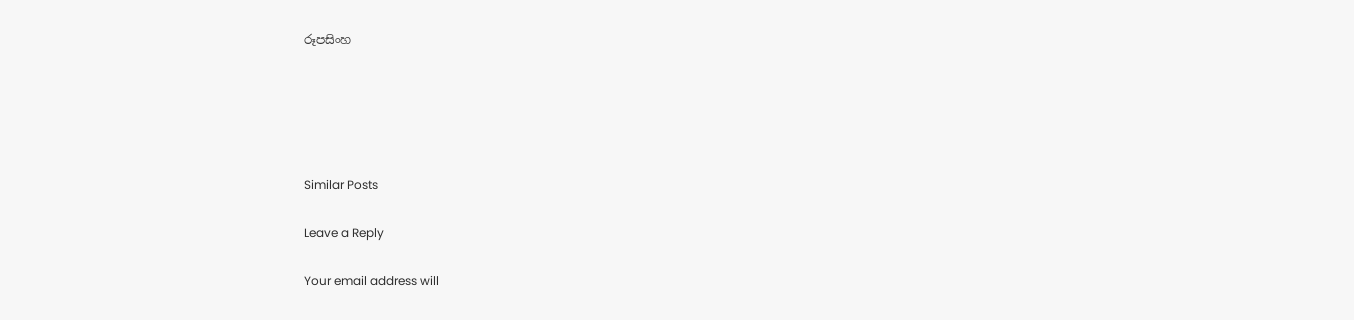රූපසිංහ





Similar Posts

Leave a Reply

Your email address will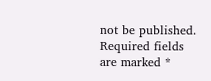not be published. Required fields are marked *